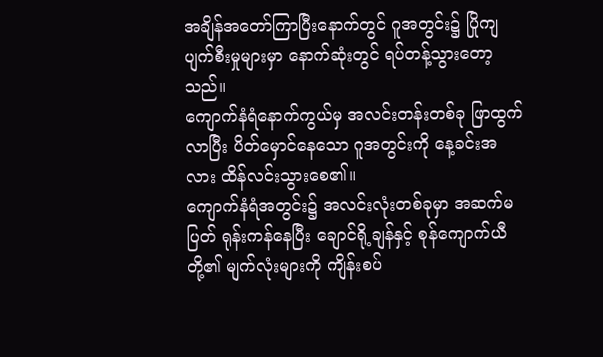အချိန်အတော်ကြာပြီးနောက်တွင် ဂူအတွင်း၌ ပြိုကျပျက်စီးမှုများမှာ နောက်ဆုံးတွင် ရပ်တန့်သွားတော့သည်။
ကျောက်နံရံနောက်ကွယ်မှ အလင်းတန်းတစ်ခု ဖြာထွက်လာပြီး ပိတ်မှောင်နေသော ဂူအတွင်းကို နေ့ခင်းအလား ထိန်လင်းသွားစေ၏။
ကျောက်နံရံအတွင်း၌ အလင်းလုံးတစ်ခုမှာ အဆက်မပြတ် ရုန်းကန်နေပြီး ချောင်ရို့ချန်နှင့် စုန်ကျောက်ယီတို့၏ မျက်လုံးများကို ကျိန်းစပ်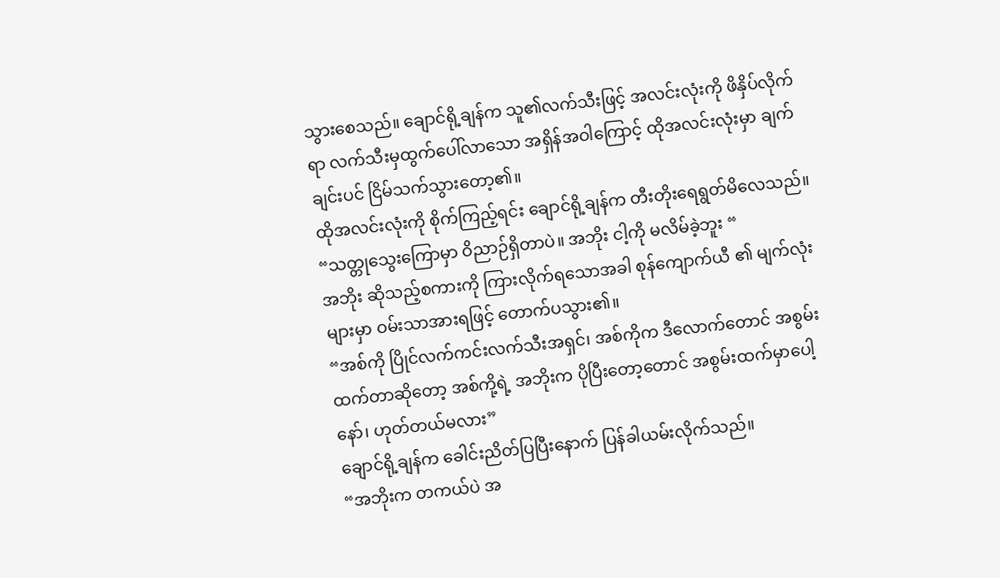သွားစေသည်။ ချောင်ရို့ချန်က သူ၏လက်သီးဖြင့် အလင်းလုံးကို ဖိနှိပ်လိုက်ရာ လက်သီးမှထွက်ပေါ်လာသော အရှိန်အဝါကြောင့် ထိုအလင်းလုံးမှာ ချက်ချင်းပင် ငြိမ်သက်သွားတော့၏။
ထိုအလင်းလုံးကို စိုက်ကြည့်ရင်း ချောင်ရို့ချန်က တီးတိုးရေရွတ်မိလေသည်။
“သတ္တုသွေးကြောမှာ ဝိညာဉ်ရှိတာပဲ။ အဘိုး ငါ့ကို မလိမ်ခဲ့ဘူး “
အဘိုး ဆိုသည့်စကားကို ကြားလိုက်ရသောအခါ စုန်ကျောက်ယီ ၏ မျက်လုံးများမှာ ဝမ်းသာအားရဖြင့် တောက်ပသွား၏။
“အစ်ကို ပြိုင်လက်ကင်းလက်သီးအရှင်၊ အစ်ကိုက ဒီလောက်တောင် အစွမ်းထက်တာဆိုတော့ အစ်ကို့ရဲ့ အဘိုးက ပိုပြီးတော့တောင် အစွမ်းထက်မှာပေါ့နော်၊ ဟုတ်တယ်မလား”
ချောင်ရို့ချန်က ခေါင်းညိတ်ပြပြီးနောက် ပြန်ခါယမ်းလိုက်သည်။
“အဘိုးက တကယ်ပဲ အ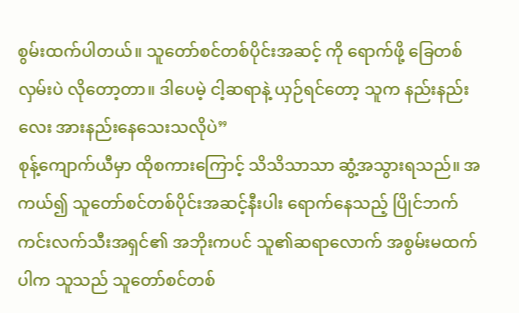စွမ်းထက်ပါတယ်။ သူတော်စင်တစ်ပိုင်းအဆင့် ကို ရောက်ဖို့ ခြေတစ်လှမ်းပဲ လိုတော့တာ။ ဒါပေမဲ့ ငါ့ဆရာနဲ့ ယှဉ်ရင်တော့ သူက နည်းနည်းလေး အားနည်းနေသေးသလိုပဲ”
စုန့်ကျောက်ယီမှာ ထိုစကားကြောင့် သိသိသာသာ ဆွံ့အသွားရသည်။ အကယ်၍ သူတော်စင်တစ်ပိုင်းအဆင့်နီးပါး ရောက်နေသည့် ပြိုင်ဘက်ကင်းလက်သီးအရှင်၏ အဘိုးကပင် သူ၏ဆရာလောက် အစွမ်းမထက်ပါက သူသည် သူတော်စင်တစ်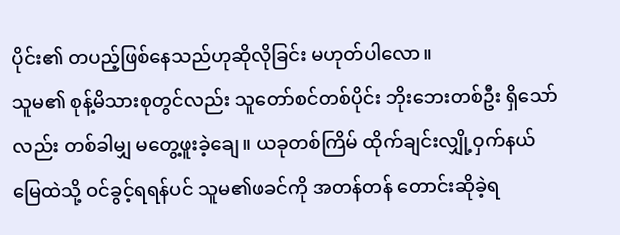ပိုင်း၏ တပည့်ဖြစ်နေသည်ဟုဆိုလိုခြင်း မဟုတ်ပါလော။
သူမ၏ စုန့်မိသားစုတွင်လည်း သူတော်စင်တစ်ပိုင်း ဘိုးဘေးတစ်ဦး ရှိသော်လည်း တစ်ခါမျှ မတွေ့ဖူးခဲ့ချေ။ ယခုတစ်ကြိမ် ထိုက်ချင်းလျှို့ဝှက်နယ်မြေထဲသို့ ဝင်ခွင့်ရရန်ပင် သူမ၏ဖခင်ကို အတန်တန် တောင်းဆိုခဲ့ရ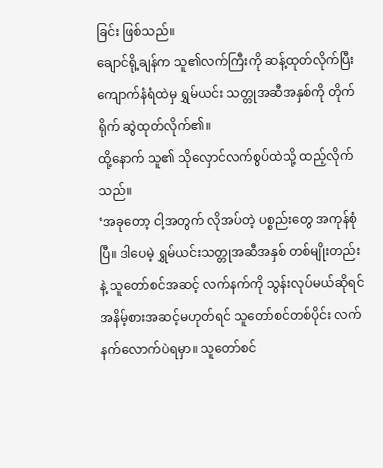ခြင်း ဖြစ်သည်။
ချောင်ရို့ချန်က သူ၏လက်ကြီးကို ဆန့်ထုတ်လိုက်ပြီး ကျောက်နံရံထဲမှ ရွှမ်ယင်း သတ္တုအဆီအနှစ်ကို တိုက်ရိုက် ဆွဲထုတ်လိုက်၏။
ထို့နောက် သူ၏ သိုလှောင်လက်စွပ်ထဲသို့ ထည့်လိုက်သည်။
‘အခုတော့ ငါ့အတွက် လိုအပ်တဲ့ ပစ္စည်းတွေ အကုန်စုံပြီ။ ဒါပေမဲ့ ရွှမ်ယင်းသတ္တုအဆီအနှစ် တစ်မျိုးတည်းနဲ့ သူတော်စင်အဆင့် လက်နက်ကို သွန်းလုပ်မယ်ဆိုရင် အနိမ့်စားအဆင့်မဟုတ်ရင် သူတော်စင်တစ်ပိုင်း လက်နက်လောက်ပဲရမှာ။ သူတော်စင်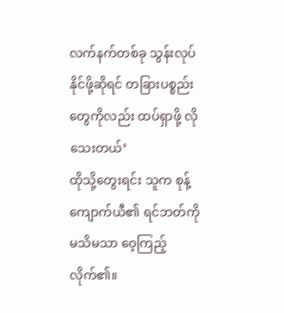လက်နက်တစ်ခု သွန်းလုပ်နိုင်ဖို့ဆိုရင် တခြားပစ္စည်းတွေကိုလည်း ထပ်ရှာဖို့ လိုသေးတယ်’
ထိုသို့တွေးရင်း သူက စုန့်ကျောက်ယီ၏ ရင်ဘတ်ကို မသိမသာ ဝေ့ကြည့်လိုက်၏။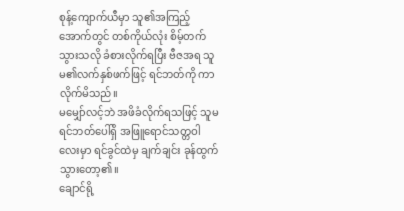စုန့်ကျောက်ယီမှာ သူ၏အကြည့်အောက်တွင် တစ်ကိုယ်လုံး စိမ့်တက်သွားသလို ခံစားလိုက်ရပြီး ဗီဇအရ သူမ၏လက်နှစ်ဖက်ဖြင့် ရင်ဘတ်ကို ကာလိုက်မိသည်။
မမျှော်လင့်ဘဲ အဖိခံလိုက်ရသဖြင့် သူမရင်ဘတ်ပေါ်ရှိ အဖြူရောင်သတ္တဝါလေးမှာ ရင်ခွင်ထဲမှ ချက်ချင်း ခုန်ထွက်သွားတော့၏။
ချောင်ရို့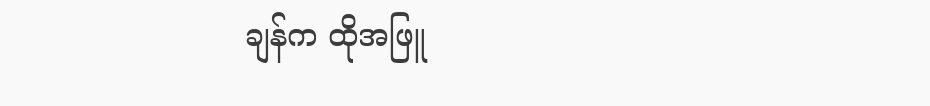ချန်က ထိုအဖြူ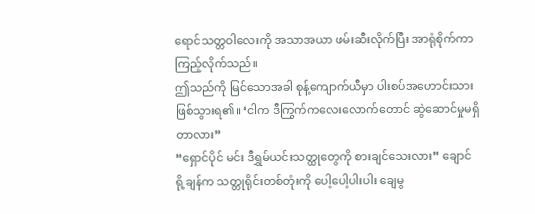ရောင်သတ္တဝါလေးကို အသာအယာ ဖမ်းဆီးလိုက်ပြီး အာရုံစိုက်ကာ ကြည့်လိုက်သည်။
ဤသည်ကို မြင်သောအခါ စုန့်ကျောက်ယီမှာ ပါးစပ်အဟောင်းသား ဖြစ်သွားရ၏။ ‘ငါက ဒီကြွက်ကလေးလောက်တောင် ဆွဲဆောင်မှုမရှိတာလား”
“ရှောင်ပိုင် မင်း ဒီရွှမ်ယင်းသတ္ထုတွေကို စားချင်သေးလား” ချောင်ရို့ချန်က သတ္တုရိုင်းတစ်တုံးကို ပေါ့ပေါ့ပါးပါး ချေမွ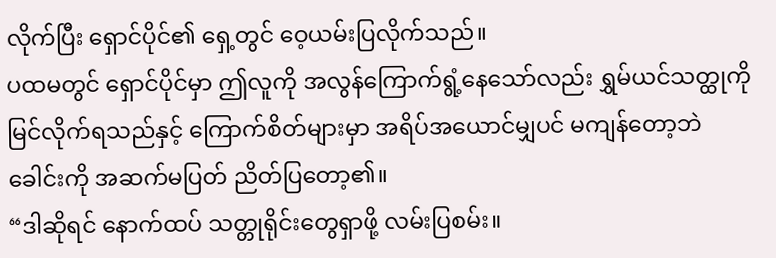လိုက်ပြီး ရှောင်ပိုင်၏ ရှေ့တွင် ဝေ့ယမ်းပြလိုက်သည်။
ပထမတွင် ရှောင်ပိုင်မှာ ဤလူကို အလွန်ကြောက်ရွံ့နေသော်လည်း ရွှမ်ယင်သတ္ထုကို မြင်လိုက်ရသည်နှင့် ကြောက်စိတ်များမှာ အရိပ်အယောင်မျှပင် မကျန်တော့ဘဲ ခေါင်းကို အဆက်မပြတ် ညိတ်ပြတော့၏။
“ဒါဆိုရင် နောက်ထပ် သတ္တုရိုင်းတွေရှာဖို့ လမ်းပြစမ်း။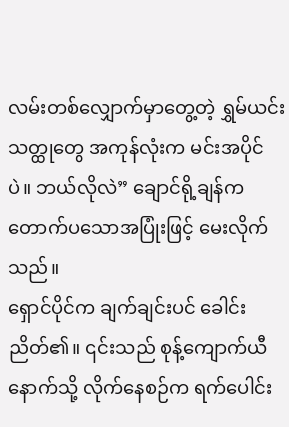လမ်းတစ်လျှောက်မှာတွေ့တဲ့ ရွှမ်ယင်းသတ္ထုတွေ အကုန်လုံးက မင်းအပိုင်ပဲ။ ဘယ်လိုလဲ” ချောင်ရို့ချန်က တောက်ပသောအပြုံးဖြင့် မေးလိုက်သည်။
ရှောင်ပိုင်က ချက်ချင်းပင် ခေါင်းညိတ်၏။ ၎င်းသည် စုန့်ကျောက်ယီနောက်သို့ လိုက်နေစဉ်က ရက်ပေါင်း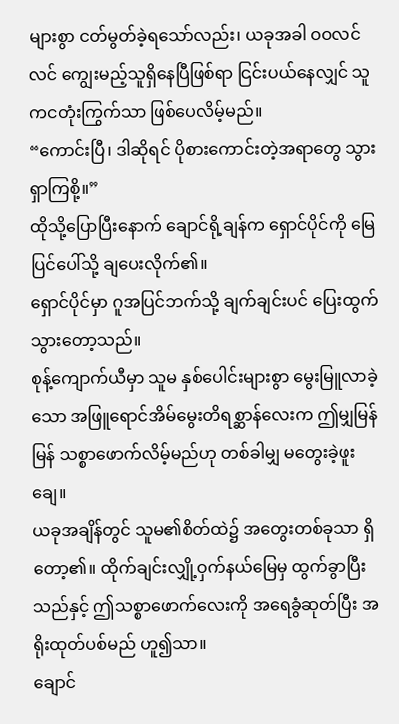များစွာ ငတ်မွတ်ခဲ့ရသော်လည်း၊ ယခုအခါ ဝဝလင်လင် ကျွေးမည့်သူရှိနေပြီဖြစ်ရာ ငြင်းပယ်နေလျှင် သူကငတုံးကြွက်သာ ဖြစ်ပေလိမ့်မည်။
“ကောင်းပြီ၊ ဒါဆိုရင် ပိုစားကောင်းတဲ့အရာတွေ သွားရှာကြစို့။”
ထိုသို့ပြောပြီးနောက် ချောင်ရို့ချန်က ရှောင်ပိုင်ကို မြေပြင်ပေါ်သို့ ချပေးလိုက်၏။
ရှောင်ပိုင်မှာ ဂူအပြင်ဘက်သို့ ချက်ချင်းပင် ပြေးထွက်သွားတော့သည်။
စုန့်ကျောက်ယီမှာ သူမ နှစ်ပေါင်းများစွာ မွေးမြူလာခဲ့သော အဖြူရောင်အိမ်မွေးတိရစ္ဆာန်လေးက ဤမျှမြန်မြန် သစ္စာဖောက်လိမ့်မည်ဟု တစ်ခါမျှ မတွေးခဲ့ဖူးချေ။
ယခုအချိန်တွင် သူမ၏စိတ်ထဲ၌ အတွေးတစ်ခုသာ ရှိတော့၏။ ထိုက်ချင်းလျှို့ဝှက်နယ်မြေမှ ထွက်ခွာပြီးသည်နှင့် ဤသစ္စာဖောက်လေးကို အရေခွံဆုတ်ပြီး အရိုးထုတ်ပစ်မည် ဟူ၍သာ။
ချောင်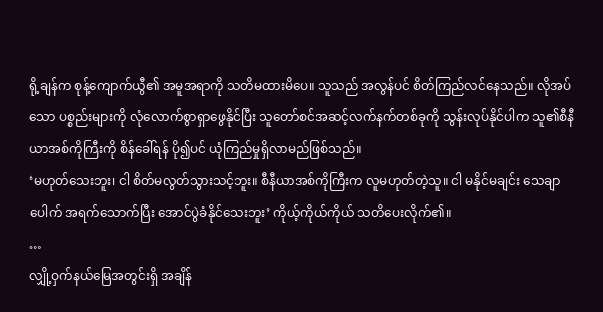ရို့ချန်က စုန့်ကျောက်ယွီ၏ အမူအရာကို သတိမထားမိပေ။ သူသည် အလွန်ပင် စိတ်ကြည်လင်နေသည်။ လိုအပ်သော ပစ္စည်းများကို လုံလောက်စွာရှာဖွေနိုင်ပြီး သူတော်စင်အဆင့်လက်နက်တစ်ခုကို သွန်းလုပ်နိုင်ပါက သူ၏စီနီယာအစ်ကိုကြီးကို စိန်ခေါ်ရန် ပို၍ပင် ယုံကြည်မှုရှိလာမည်ဖြစ်သည်။
‘မဟုတ်သေးဘူး၊ ငါ စိတ်မလွတ်သွားသင့်ဘူး။ စီနီယာအစ်ကိုကြီးက လူမဟုတ်တဲ့သူ။ ငါ မနိုင်မချင်း သေချာပေါက် အရက်သောက်ပြီး အောင်ပွဲခံနိုင်သေးဘူး’ ကိုယ့်ကိုယ်ကိုယ် သတိပေးလိုက်၏။
…
လျှို့ဝှက်နယ်မြေအတွင်းရှိ အချိန်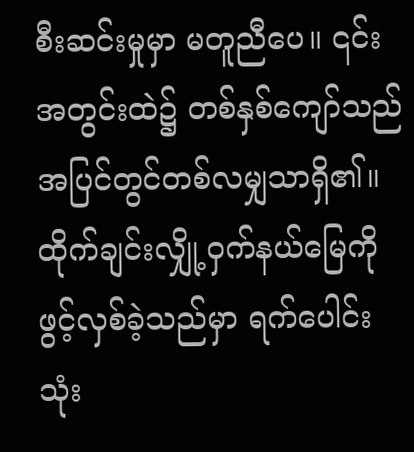စီးဆင်းမှုမှာ မတူညီပေ။ ၎င်း အတွင်းထဲ၌ တစ်နှစ်ကျော်သည် အပြင်တွင်တစ်လမျှသာရှိ၏။
ထိုက်ချင်းလျှို့ဝှက်နယ်မြေကို ဖွင့်လှစ်ခဲ့သည်မှာ ရက်ပေါင်း သုံး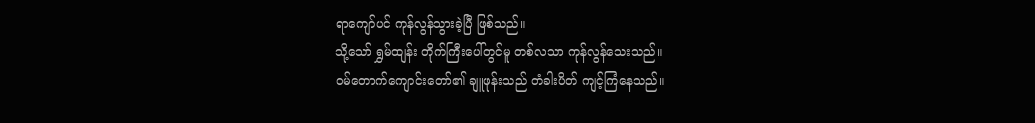ရာကျော်ပင် ကုန်လွန်သွားခဲ့ပြီ ဖြစ်သည်။
သို့သော် ရွှမ်ထျန်း တိုက်ကြီးပေါ်တွင်မူ တစ်လသာ ကုန်လွန်သေးသည်။
ဝမ်တောက်ကျောင်းတော်၏ ချူဖုန်းသည် တံခါးပိတ် ကျင့်ကြံနေသည်။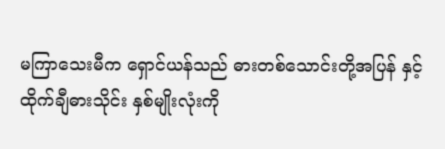မကြာသေးမီက ရှောင်ယန်သည် ဓားတစ်သောင်းတို့အပြန် နှင့် ထိုက်ချီဓားသိုင်း နှစ်မျိုးလုံးကို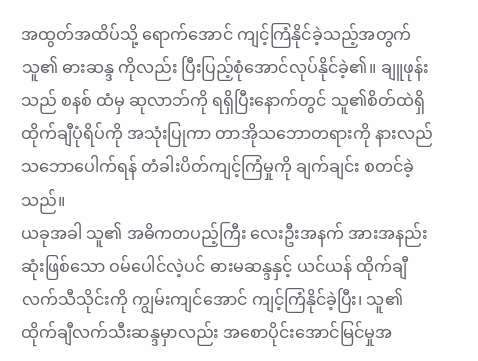အထွတ်အထိပ်သို့ ရောက်အောင် ကျင့်ကြံနိုင်ခဲ့သည့်အတွက် သူ၏ ဓားဆန္ဒ ကိုလည်း ပြီးပြည့်စုံအောင်လုပ်နိုင်ခဲ့၏။ ချူဖုန်းသည် စနစ် ထံမှ ဆုလာဘ်ကို ရရှိပြီးနောက်တွင် သူ၏စိတ်ထဲရှိ ထိုက်ချီပုံရိပ်ကို အသုံးပြုကာ တာအိုသဘောတရားကို နားလည်သဘောပေါက်ရန် တံခါးပိတ်ကျင့်ကြံမှုကို ချက်ချင်း စတင်ခဲ့သည်။
ယခုအခါ သူ၏ အဓိကတပည့်ကြီး လေးဦးအနက် အားအနည်းဆုံးဖြစ်သော ဝမ်ပေါင်လဲ့ပင် ဓားမဆန္ဒနှင့် ယင်ယန် ထိုက်ချီလက်သီသိုင်းကို ကျွမ်းကျင်အောင် ကျင့်ကြံနိုင်ခဲ့ပြီး၊ သူ၏ ထိုက်ချီလက်သီးဆန္ဒမှာလည်း အစောပိုင်းအောင်မြင်မှုအ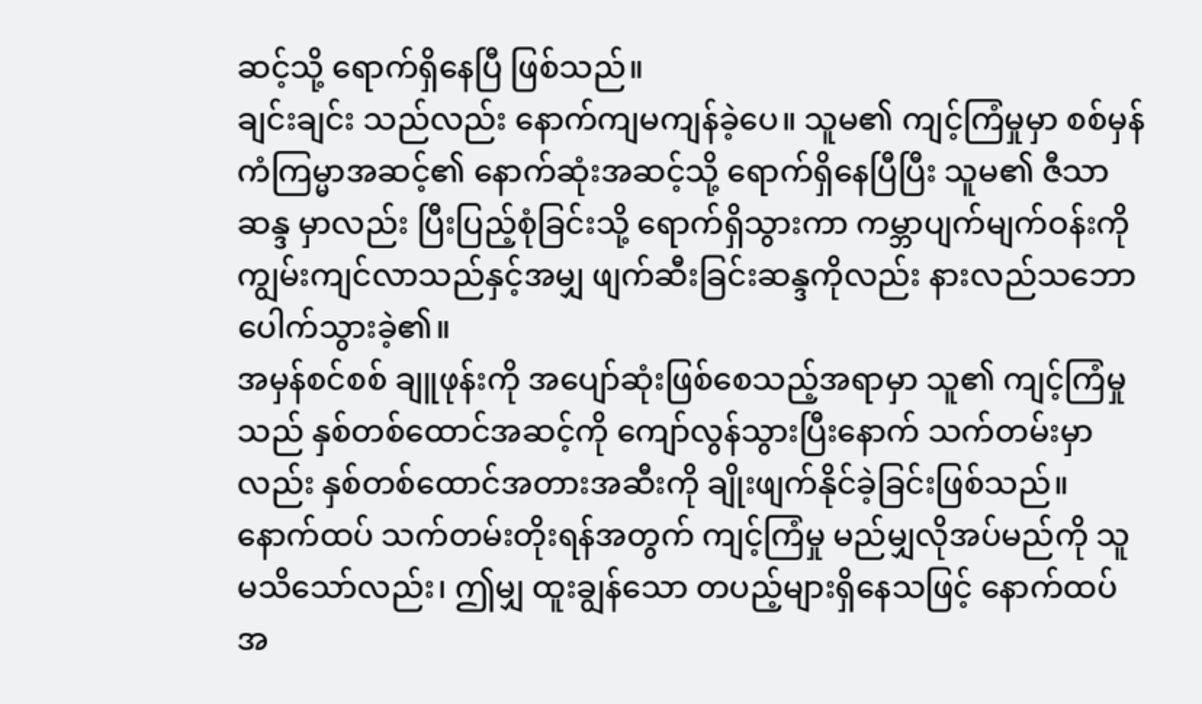ဆင့်သို့ ရောက်ရှိနေပြီ ဖြစ်သည်။
ချင်းချင်း သည်လည်း နောက်ကျမကျန်ခဲ့ပေ။ သူမ၏ ကျင့်ကြံမှုမှာ စစ်မှန်ကံကြမ္မာအဆင့်၏ နောက်ဆုံးအဆင့်သို့ ရောက်ရှိနေပြီပြီး သူမ၏ ဇီသာဆန္ဒ မှာလည်း ပြီးပြည့်စုံခြင်းသို့ ရောက်ရှိသွားကာ ကမ္ဘာပျက်မျက်ဝန်းကို ကျွမ်းကျင်လာသည်နှင့်အမျှ ဖျက်ဆီးခြင်းဆန္ဒကိုလည်း နားလည်သဘောပေါက်သွားခဲ့၏။
အမှန်စင်စစ် ချူဖုန်းကို အပျော်ဆုံးဖြစ်စေသည့်အရာမှာ သူ၏ ကျင့်ကြံမှုသည် နှစ်တစ်ထောင်အဆင့်ကို ကျော်လွန်သွားပြီးနောက် သက်တမ်းမှာလည်း နှစ်တစ်ထောင်အတားအဆီးကို ချိုးဖျက်နိုင်ခဲ့ခြင်းဖြစ်သည်။
နောက်ထပ် သက်တမ်းတိုးရန်အတွက် ကျင့်ကြံမှု မည်မျှလိုအပ်မည်ကို သူ မသိသော်လည်း၊ ဤမျှ ထူးချွန်သော တပည့်များရှိနေသဖြင့် နောက်ထပ် အ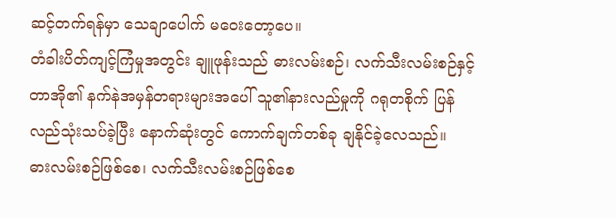ဆင့်တက်ရန်မှာ သေချာပေါက် မဝေးတော့ပေ။
တံခါးပိတ်ကျင့်ကြံမှုအတွင်း ချူဖုန်းသည် ဓားလမ်းစဉ်၊ လက်သီးလမ်းစဉ်နှင့် တာအို၏ နက်နဲအမှန်တရားများအပေါ် သူ၏နားလည်မှုကို ဂရုတစိုက် ပြန်လည်သုံးသပ်ခဲ့ပြီး နောက်ဆုံးတွင် ကောက်ချက်တစ်ခု ချနိုင်ခဲ့လေသည်။
ဓားလမ်းစဉ်ဖြစ်စေ၊ လက်သီးလမ်းစဉ်ဖြစ်စေ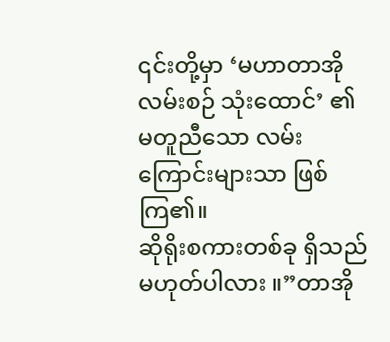၎င်းတို့မှာ ‘မဟာတာအိုလမ်းစဉ် သုံးထောင်’ ၏ မတူညီသော လမ်းကြောင်းများသာ ဖြစ်ကြ၏။
ဆိုရိုးစကားတစ်ခု ရှိသည်မဟုတ်ပါလား ။”တာအို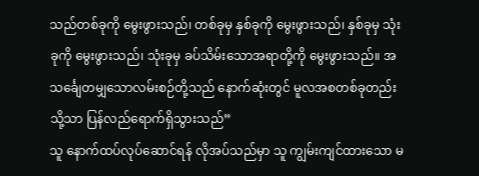သည်တစ်ခုကို မွေးဖွားသည်၊ တစ်ခုမှ နှစ်ခုကို မွေးဖွားသည်၊ နှစ်ခုမှ သုံးခုကို မွေးဖွားသည်၊ သုံးခုမှ ခပ်သိမ်းသောအရာတို့ကို မွေးဖွားသည်။ အသင်္ချေတမျှသောလမ်းစဉ်တို့သည် နောက်ဆုံးတွင် မူလအစတစ်ခုတည်းသို့သာ ပြန်လည်ရောက်ရှိသွားသည်”
သူ နောက်ထပ်လုပ်ဆောင်ရန် လိုအပ်သည်မှာ သူ ကျွမ်းကျင်ထားသော မ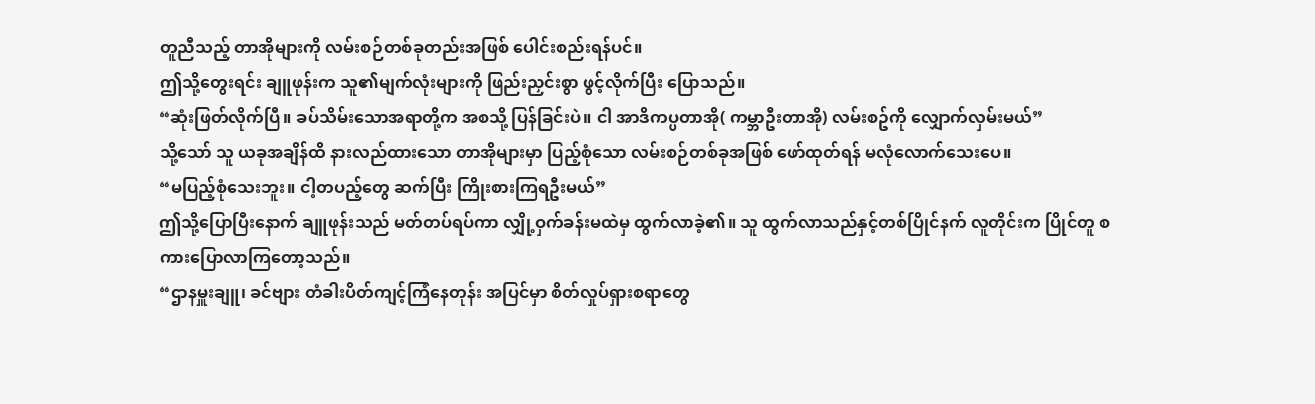တူညီသည့် တာအိုများကို လမ်းစဉ်တစ်ခုတည်းအဖြစ် ပေါင်းစည်းရန်ပင်။
ဤသို့တွေးရင်း ချူဖုန်းက သူ၏မျက်လုံးများကို ဖြည်းညှင်းစွာ ဖွင့်လိုက်ပြီး ပြောသည်။
“ဆုံးဖြတ်လိုက်ပြီ။ ခပ်သိမ်းသောအရာတို့က အစသို့ ပြန်ခြင်းပဲ။ ငါ အာဒိကပ္ပတာအို( ကမ္ဘာဦးတာအို) လမ်းစဥ်ကို လျှောက်လှမ်းမယ်”
သို့သော် သူ ယခုအချိန်ထိ နားလည်ထားသော တာအိုများမှာ ပြည့်စုံသော လမ်းစဉ်တစ်ခုအဖြစ် ဖော်ထုတ်ရန် မလုံလောက်သေးပေ။
“မပြည့်စုံသေးဘူး။ ငါ့တပည့်တွေ ဆက်ပြီး ကြိုးစားကြရဦးမယ်”
ဤသို့ပြောပြီးနောက် ချူဖုန်းသည် မတ်တပ်ရပ်ကာ လျှို့ဝှက်ခန်းမထဲမှ ထွက်လာခဲ့၏။ သူ ထွက်လာသည်နှင့်တစ်ပြိုင်နက် လူတိုင်းက ပြိုင်တူ စကားပြောလာကြတော့သည်။
“ဌာနမှူးချူ၊ ခင်ဗျား တံခါးပိတ်ကျင့်ကြံနေတုန်း အပြင်မှာ စိတ်လှုပ်ရှားစရာတွေ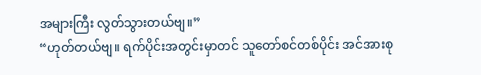အများကြီး လွတ်သွားတယ်ဗျ။”
“ဟုတ်တယ်ဗျ။ ရက်ပိုင်းအတွင်းမှာတင် သူတော်စင်တစ်ပိုင်း အင်အားစု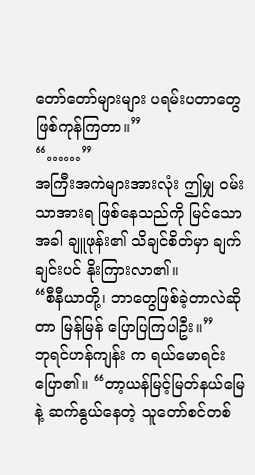တော်တော်များများ ပရမ်းပတာတွေ ဖြစ်ကုန်ကြတာ။”
“……”
အကြီးအကဲများအားလုံး ဤမျှ ဝမ်းသာအားရ ဖြစ်နေသည်ကို မြင်သောအခါ ချူဖုန်း၏ သိချင်စိတ်မှာ ချက်ချင်းပင် နိုးကြားလာ၏။
“စီနီယာတို့၊ ဘာတွေဖြစ်ခဲ့တာလဲဆိုတာ မြန်မြန် ပြောပြကြပါဦး။”
ဘုရင်ဟန်ကျန်း က ရယ်မောရင်း ပြော၏။ “တာ့ယန်မြင့်မြတ်နယ်မြေနဲ့ ဆက်နွယ်နေတဲ့ သူတော်စင်တစ်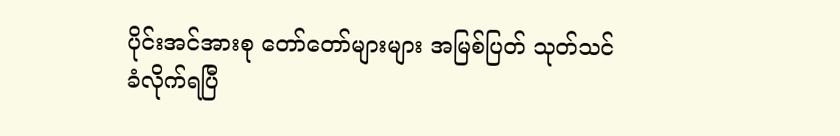ပိုင်းအင်အားစု တော်တော်များများ အမြစ်ပြတ် သုတ်သင်ခံလိုက်ရပြီ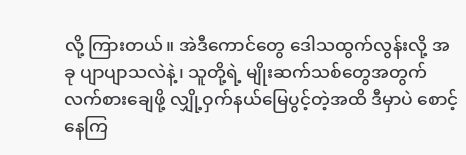လို့ ကြားတယ်။ အဲဒီကောင်တွေ ဒေါသထွက်လွန်းလို့ အခု ပျာပျာသလဲနဲ့၊ သူတို့ရဲ့ မျိုးဆက်သစ်တွေအတွက် လက်စားချေဖို့ လျှို့ဝှက်နယ်မြေပွင့်တဲ့အထိ ဒီမှာပဲ စောင့်နေကြ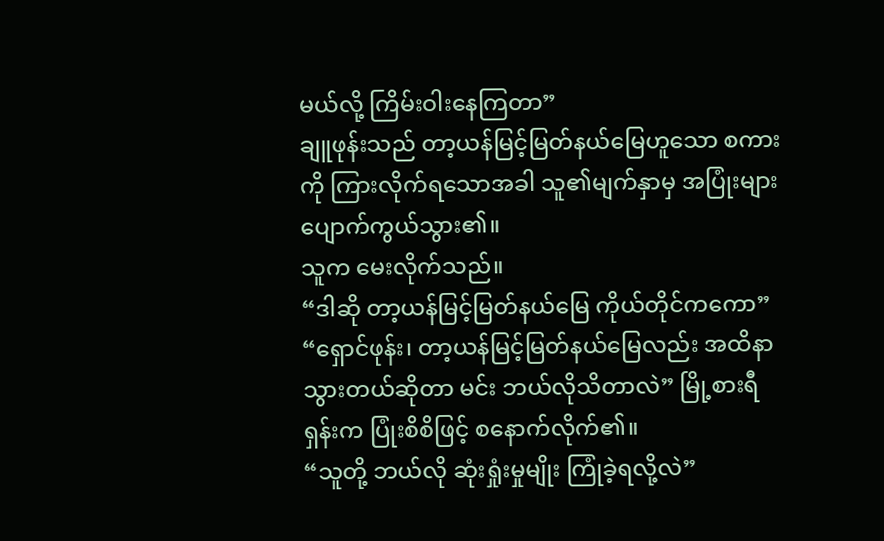မယ်လို့ ကြိမ်းဝါးနေကြတာ”
ချူဖုန်းသည် တာ့ယန်မြင့်မြတ်နယ်မြေဟူသော စကားကို ကြားလိုက်ရသောအခါ သူ၏မျက်နှာမှ အပြုံးများ ပျောက်ကွယ်သွား၏။
သူက မေးလိုက်သည်။
“ဒါဆို တာ့ယန်မြင့်မြတ်နယ်မြေ ကိုယ်တိုင်ကကော”
“ရှောင်ဖုန်း၊ တာ့ယန်မြင့်မြတ်နယ်မြေလည်း အထိနာသွားတယ်ဆိုတာ မင်း ဘယ်လိုသိတာလဲ” မြို့စားရီရှန်းက ပြုံးစိစိဖြင့် စနောက်လိုက်၏။
“သူတို့ ဘယ်လို ဆုံးရှုံးမှုမျိုး ကြုံခဲ့ရလို့လဲ”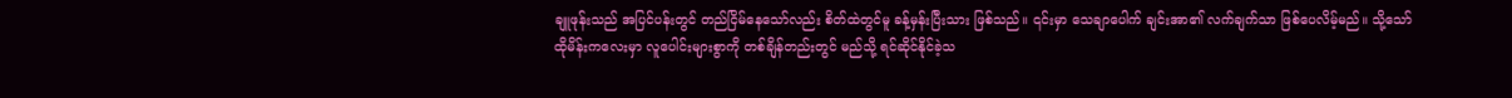ချူဖုန်းသည် အပြင်ပန်းတွင် တည်ငြိမ်နေသော်လည်း စိတ်ထဲတွင်မူ ခန့်မှန်းပြီးသား ဖြစ်သည်။ ၎င်းမှာ သေချာပေါက် ချင်းအာ၏ လက်ချက်သာ ဖြစ်ပေလိမ့်မည်။ သို့သော် ထိုမိန်းကလေးမှာ လူပေါင်းများစွာကို တစ်ချိန်တည်းတွင် မည်သို့ ရင်ဆိုင်နိုင်ခဲ့သ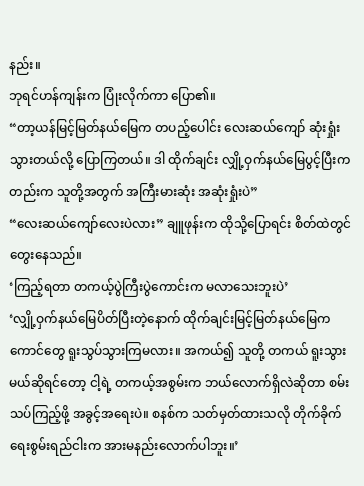နည်း။
ဘုရင်ဟန်ကျန်းက ပြုံးလိုက်ကာ ပြော၏။
“တာ့ယန်မြင့်မြတ်နယ်မြေက တပည့်ပေါင်း လေးဆယ်ကျော် ဆုံးရှုံးသွားတယ်လို့ ပြောကြတယ်။ ဒါ ထိုက်ချင်း လျှို့ဝှက်နယ်မြေပွင့်ပြီးကတည်းက သူတို့အတွက် အကြီးမားဆုံး အဆုံးရှုံးပဲ”
“လေးဆယ်ကျော်လေးပဲလား” ချူဖုန်းက ထိုသို့ပြောရင်း စိတ်ထဲတွင်တွေးနေသည်။
‘ကြည့်ရတာ တကယ့်ပွဲကြီးပွဲကောင်းက မလာသေးဘူးပဲ’
‘လျှို့ဝှက်နယ်မြေပိတ်ပြီးတဲ့နောက် ထိုက်ချင်းမြင့်မြတ်နယ်မြေက ကောင်တွေ ရူးသွပ်သွားကြမလား။ အကယ်၍ သူတို့ တကယ် ရူးသွားမယ်ဆိုရင်တော့ ငါ့ရဲ့ တကယ့်အစွမ်းက ဘယ်လောက်ရှိလဲဆိုတာ စမ်းသပ်ကြည့်ဖို့ အခွင့်အရေးပဲ။ စနစ်က သတ်မှတ်ထားသလို တိုက်ခိုက်ရေးစွမ်းရည်ငါးက အားမနည်းလောက်ပါဘူး။’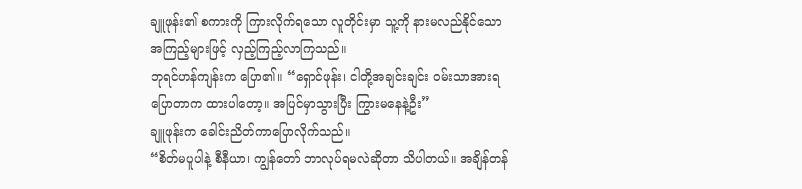ချူဖုန်း၏ စကားကို ကြားလိုက်ရသော လူတိုင်းမှာ သူ့ကို နားမလည်နိုင်သော အကြည့်များဖြင့် လှည့်ကြည့်လာကြသည်။
ဘုရင်ဟန်ကျန်းက ပြော၏။ “ရှောင်ဖုန်း၊ ငါတို့အချင်းချင်း ဝမ်းသာအားရ ပြောတာက ထားပါတော့။ အပြင်မှာသွားပြီး ကြွားမနေနဲ့ဦး”
ချူဖုန်းက ခေါင်းညိတ်ကာပြောလိုက်သည်။
“စိတ်မပူပါနဲ့ စီနီယာ၊ ကျွန်တော် ဘာလုပ်ရမလဲဆိုတာ သိပါတယ်။ အချိန်တန်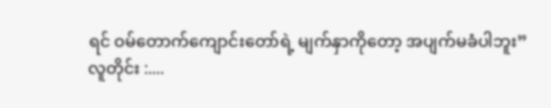ရင် ဝမ်တောက်ကျောင်းတော်ရဲ့ မျက်နှာကိုတော့ အပျက်မခံပါဘူး”
လူတိုင်း :....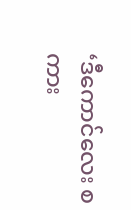‘ဒီကောင်လေး စကား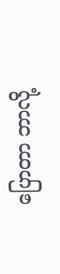ပြောတာ ဘာလို့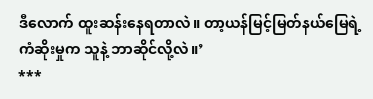ဒီလောက် ထူးဆန်းနေရတာလဲ။ တာ့ယန်မြင့်မြတ်နယ်မြေရဲ့ ကံဆိုးမှုက သူနဲ့ ဘာဆိုင်လို့လဲ။’
***